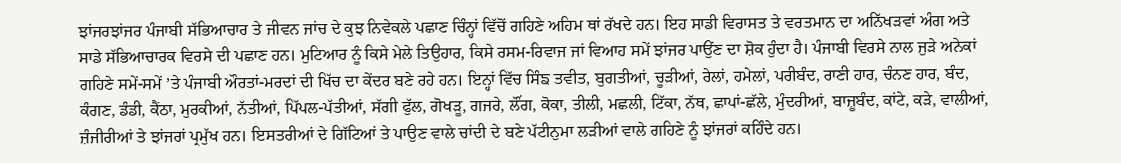ਝਾਂਜਰਝਾਂਜਰ ਪੰਜਾਬੀ ਸੱਭਿਆਚਾਰ ਤੇ ਜੀਵਨ ਜਾਂਚ ਦੇ ਕੁਝ ਨਿਵੇਕਲੇ ਪਛਾਣ ਚਿੰਨ੍ਹਾਂ ਵਿੱਚੋਂ ਗਹਿਣੇ ਅਹਿਮ ਥਾਂ ਰੱਖਦੇ ਹਨ। ਇਹ ਸਾਡੀ ਵਿਰਾਸਤ ਤੇ ਵਰਤਮਾਨ ਦਾ ਅਨਿੱਖੜਵਾਂ ਅੰਗ ਅਤੇ ਸਾਡੇ ਸੱਭਿਆਚਾਰਕ ਵਿਰਸੇ ਦੀ ਪਛਾਣ ਹਨ। ਮੁਟਿਆਰ ਨੂੰ ਕਿਸੇ ਮੇਲੇ ਤਿਉਹਾਰ, ਕਿਸੇ ਰਸਮ-ਰਿਵਾਜ ਜਾਂ ਵਿਆਹ ਸਮੇਂ ਝਾਂਜਰ ਪਾਉਂਣ ਦਾ ਸ਼ੋਕ ਹੁੰਦਾ ਹੈ। ਪੰਜਾਬੀ ਵਿਰਸੇ ਨਾਲ ਜੁੜੇ ਅਨੇਕਾਂ ਗਹਿਣੇ ਸਮੇਂ-ਸਮੇਂ ’ਤੇ ਪੰਜਾਬੀ ਔਰਤਾਂ-ਮਰਦਾਂ ਦੀ ਖਿੱਚ ਦਾ ਕੇਂਦਰ ਬਣੇ ਰਹੇ ਹਨ। ਇਨ੍ਹਾਂ ਵਿੱਚ ਸਿੰਙ ਤਵੀਤ, ਬੁਗਤੀਆਂ, ਚੂੜੀਆਂ, ਰੇਲਾਂ, ਹਮੇਲਾਂ, ਪਰੀਬੰਦ, ਰਾਣੀ ਹਾਰ, ਚੰਨਣ ਹਾਰ, ਬੰਦ, ਕੰਗਣ, ਡੰਡੀ, ਕੈਂਠਾ, ਮੁਰਕੀਆਂ, ਨੱਤੀਆਂ, ਪਿੱਪਲ-ਪੱਤੀਆਂ, ਸੱਗੀ ਫੁੱਲ, ਗੋਖੜੂ, ਗਜਰੇ, ਲੌਂਗ, ਕੋਕਾ, ਤੀਲੀ, ਮਛਲੀ, ਟਿੱਕਾ, ਨੱਥ, ਛਾਪਾਂ-ਛੱਲੇ, ਮੁੰਦਰੀਆਂ, ਬਾਜ਼ੂਬੰਦ, ਕਾਂਟੇ, ਕੜੇ, ਵਾਲੀਆਂ, ਜ਼ੰਜੀਰੀਆਂ ਤੇ ਝਾਂਜਰਾਂ ਪ੍ਰਮੁੱਖ ਹਨ। ਇਸਤਰੀਆਂ ਦੇ ਗਿੱਟਿਆਂ ਤੇ ਪਾਉਣ ਵਾਲੇ ਚਾਂਦੀ ਦੇ ਬਣੇ ਪੱਟੀਨੁਮਾ ਲੜੀਆਂ ਵਾਲੇ ਗਹਿਣੇ ਨੂੰ ਝਾਂਜਰਾਂ ਕਹਿੰਦੇ ਹਨ।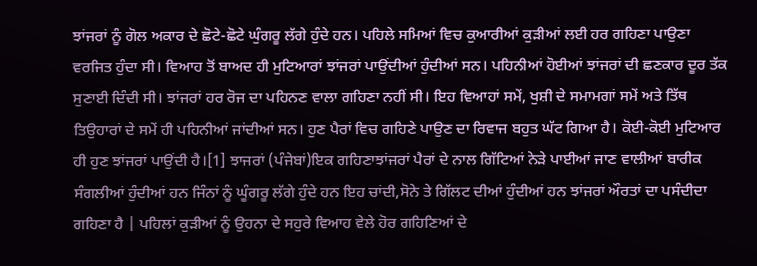ਝਾਂਜਰਾਂ ਨੂੰ ਗੋਲ ਅਕਾਰ ਦੇ ਛੋਟੇ-ਛੋਟੇ ਘੁੰਗਰੂ ਲੱਗੇ ਹੁੰਦੇ ਹਨ। ਪਹਿਲੇ ਸਮਿਆਂ ਵਿਚ ਕੁਆਰੀਆਂ ਕੁੜੀਆਂ ਲਈ ਹਰ ਗਹਿਣਾ ਪਾਉਣਾ ਵਰਜਿਤ ਹੁੰਦਾ ਸੀ। ਵਿਆਹ ਤੋਂ ਬਾਅਦ ਹੀ ਮੁਟਿਆਰਾਂ ਝਾਂਜਰਾਂ ਪਾਉਂਦੀਆਂ ਹੁੰਦੀਆਂ ਸਨ। ਪਹਿਨੀਆਂ ਹੋਈਆਂ ਝਾਂਜਰਾਂ ਦੀ ਛਣਕਾਰ ਦੂਰ ਤੱਕ ਸੁਣਾਈ ਦਿੰਦੀ ਸੀ। ਝਾਂਜਰਾਂ ਹਰ ਰੋਜ ਦਾ ਪਹਿਨਣ ਵਾਲਾ ਗਹਿਣਾ ਨਹੀਂ ਸੀ। ਇਹ ਵਿਆਹਾਂ ਸਮੇਂ, ਖੁਸ਼ੀ ਦੇ ਸਮਾਮਗਾਂ ਸਮੇਂ ਅਤੇ ਤਿੱਥ ਤਿਉਹਾਰਾਂ ਦੇ ਸਮੇਂ ਹੀ ਪਹਿਨੀਆਂ ਜਾਂਦੀਆਂ ਸਨ। ਹੁਣ ਪੈਰਾਂ ਵਿਚ ਗਹਿਣੇ ਪਾਉਣ ਦਾ ਰਿਵਾਜ ਬਹੁਤ ਘੱਟ ਗਿਆ ਹੈ। ਕੋਈ-ਕੋਈ ਮੁਟਿਆਰ ਹੀ ਹੁਣ ਝਾਂਜਰਾਂ ਪਾਉਂਦੀ ਹੈ।[1] ਝਾਜਰਾਂ (ਪੰਜੇਬਾਂ)ਇਕ ਗਹਿਣਾਝਾਂਜਰਾਂ ਪੈਰਾਂ ਦੇ ਨਾਲ ਗਿੱਟਿਆਂ ਨੇੜੇ ਪਾਈਆਂ ਜਾਣ ਵਾਲੀਆਂ ਬਾਰੀਕ ਸੰਗਲੀਆਂ ਹੁੰਦੀਆਂ ਹਨ ਜਿੰਨਾਂ ਨੂੰ ਘੂੰਗਰੂ ਲੱਗੇ ਹੁੰਦੇ ਹਨ ਇਹ ਚਾਂਦੀ,ਸੋਨੇ ਤੇ ਗਿੱਲਟ ਦੀਆਂ ਹੁੰਦੀਆਂ ਹਨ ਝਾਂਜਰਾਂ ਔਰਤਾਂ ਦਾ ਪਸੰਦੀਦਾ ਗਹਿਣਾ ਹੈ | ਪਹਿਲਾਂ ਕੁੜੀਆਂ ਨੂੰ ਉਹਨਾ ਦੇ ਸਹੁਰੇ ਵਿਆਹ ਵੇਲੇ ਹੋਰ ਗਹਿਣਿਆਂ ਦੇ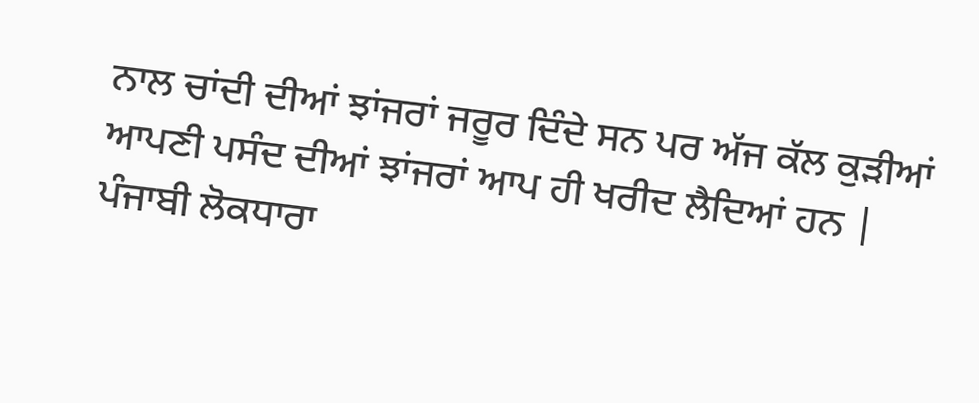ਨਾਲ ਚਾਂਦੀ ਦੀਆਂ ਝਾਂਜਰਾਂ ਜਰੂਰ ਦਿੰਦੇ ਸਨ ਪਰ ਅੱਜ ਕੱਲ ਕੁੜੀਆਂ ਆਪਣੀ ਪਸੰਦ ਦੀਆਂ ਝਾਂਜਰਾਂ ਆਪ ਹੀ ਖਰੀਦ ਲੈਦਿਆਂ ਹਨ | ਪੰਜਾਬੀ ਲੋਕਧਾਰਾ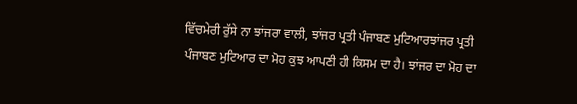ਵਿੱਚਮੇਰੀ ਰੁੱਸੇ ਨਾ ਝਾਂਜਰਾ ਵਾਲੀ, ਝਾਂਜਰ ਪ੍ਰਤੀ ਪੰਜਾਬਣ ਮੁਟਿਆਰਝਾਂਜਰ ਪ੍ਰਤੀ ਪੰਜਾਬਣ ਮੁਟਿਆਰ ਦਾ ਮੋਹ ਕੁਝ ਆਪਣੀ ਹੀ ਕਿਸਮ ਦਾ ਹੈ। ਝਾਂਜਰ ਦਾ ਮੋਹ ਦਾ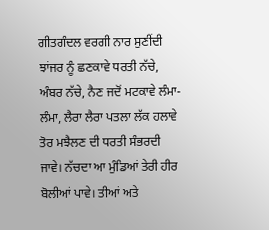ਗੀਤਗੰਦਲ ਵਰਗੀ ਨਾਰ ਸੁਣੀਂਦੀ ਝਾਂਜਰ ਨੂੰ ਛਣਕਾਵੇ ਧਰਤੀ ਨੱਚੇ, ਅੰਬਰ ਨੱਚੇ, ਨੈਣ ਜਦੋਂ ਮਟਕਾਵੇ ਲੰਮਾ-ਲੰਮਾ, ਲੈਰਾ ਲੈਰਾ ਪਤਲਾ ਲੱਕ ਹਲਾਵੇ ਤੋਰ ਮਝੈਲਣ ਦੀ ਧਰਤੀ ਸੰਭਰਦੀ ਜਾਵੇ। ਨੱਚਦਾ ਆ ਮੁੰਡਿਆਂ ਤੇਰੀ ਹੀਰ ਬੋਲੀਆਂ ਪਾਵੇ। ਤੀਆਂ ਅਤੇ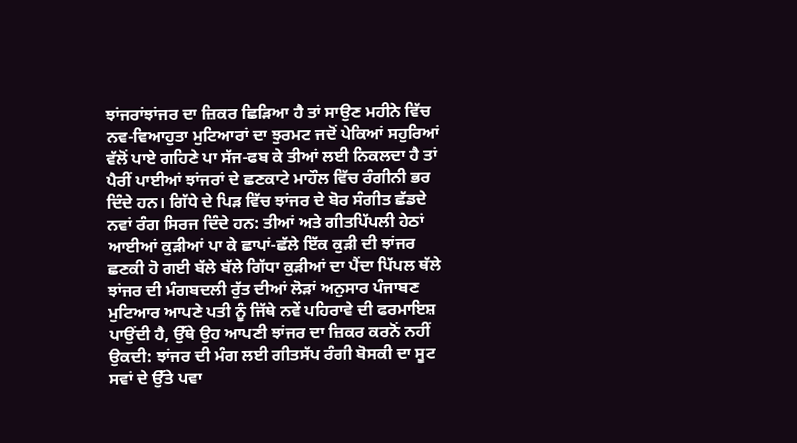ਝਾਂਜਰਾਂਝਾਂਜਰ ਦਾ ਜ਼ਿਕਰ ਛਿੜਿਆ ਹੈ ਤਾਂ ਸਾਉਣ ਮਹੀਨੇ ਵਿੱਚ ਨਵ-ਵਿਆਹੁਤਾ ਮੁਟਿਆਰਾਂ ਦਾ ਝੁਰਮਟ ਜਦੋਂ ਪੇਕਿਆਂ ਸਹੁਰਿਆਂ ਵੱਲੋਂ ਪਾਏ ਗਹਿਣੇ ਪਾ ਸੱਜ-ਫਬ ਕੇ ਤੀਆਂ ਲਈ ਨਿਕਲਦਾ ਹੈ ਤਾਂ ਪੈਰੀਂ ਪਾਈਆਂ ਝਾਂਜਰਾਂ ਦੇ ਛਣਕਾਟੇ ਮਾਹੌਲ ਵਿੱਚ ਰੰਗੀਨੀ ਭਰ ਦਿੰਦੇ ਹਨ। ਗਿੱਧੇ ਦੇ ਪਿੜ ਵਿੱਚ ਝਾਂਜਰ ਦੇ ਬੋਰ ਸੰਗੀਤ ਛੱਡਦੇ ਨਵਾਂ ਰੰਗ ਸਿਰਜ ਦਿੰਦੇ ਹਨ: ਤੀਆਂ ਅਤੇ ਗੀਤਪਿੱਪਲੀ ਹੇਠਾਂ ਆਈਆਂ ਕੁੜੀਆਂ ਪਾ ਕੇ ਛਾਪਾਂ-ਛੱਲੇ ਇੱਕ ਕੁੜੀ ਦੀ ਝਾਂਜਰ ਛਣਕੀ ਹੋ ਗਈ ਬੱਲੇ ਬੱਲੇ ਗਿੱਧਾ ਕੁੜੀਆਂ ਦਾ ਪੈਂਦਾ ਪਿੱਪਲ ਥੱਲੇ ਝਾਂਜਰ ਦੀ ਮੰਗਬਦਲੀ ਰੁੱਤ ਦੀਆਂ ਲੋੜਾਂ ਅਨੁਸਾਰ ਪੰਜਾਬਣ ਮੁਟਿਆਰ ਆਪਣੇ ਪਤੀ ਨੂੰ ਜਿੱਥੇ ਨਵੇਂ ਪਹਿਰਾਵੇ ਦੀ ਫਰਮਾਇਸ਼ ਪਾਉਂਦੀ ਹੈ, ਉੱਥੇ ਉਹ ਆਪਣੀ ਝਾਂਜਰ ਦਾ ਜ਼ਿਕਰ ਕਰਨੋਂ ਨਹੀਂ ਉਕਦੀ: ਝਾਂਜਰ ਦੀ ਮੰਗ ਲਈ ਗੀਤਸੱਪ ਰੰਗੀ ਬੋਸਕੀ ਦਾ ਸੂਟ ਸਵਾਂ ਦੇ ਉੱਤੇ ਪਵਾ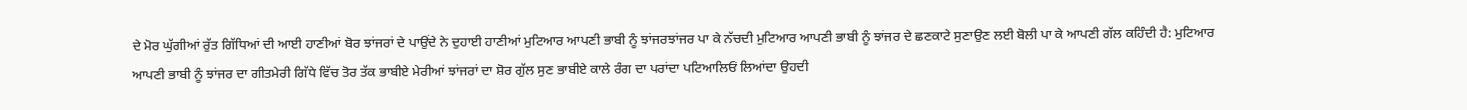ਦੇ ਮੋਰ ਘੁੱਗੀਆਂ ਰੁੱਤ ਗਿੱਧਿਆਂ ਦੀ ਆਈ ਹਾਣੀਆਂ ਬੋਰ ਝਾਂਜਰਾਂ ਦੇ ਪਾਉਂਦੇ ਨੇ ਦੁਹਾਈ ਹਾਣੀਆਂ ਮੁਟਿਆਰ ਆਪਣੀ ਭਾਬੀ ਨੂੰ ਝਾਂਜਰਝਾਂਜਰ ਪਾ ਕੇ ਨੱਚਦੀ ਮੁਟਿਆਰ ਆਪਣੀ ਭਾਬੀ ਨੂੰ ਝਾਂਜਰ ਦੇ ਛਣਕਾਟੇ ਸੁਣਾਉਣ ਲਈ ਬੋਲੀ ਪਾ ਕੇ ਆਪਣੀ ਗੱਲ ਕਹਿੰਦੀ ਹੈ: ਮੁਟਿਆਰ ਆਪਣੀ ਭਾਬੀ ਨੂੰ ਝਾਂਜਰ ਦਾ ਗੀਤਮੇਰੀ ਗਿੱਧੇ ਵਿੱਚ ਤੋਰ ਤੱਕ ਭਾਬੀਏ ਮੇਰੀਆਂ ਝਾਂਜਰਾਂ ਦਾ ਸ਼ੋਰ ਗੁੱਲ ਸੁਣ ਭਾਬੀਏ ਕਾਲੇ ਰੰਗ ਦਾ ਪਰਾਂਦਾ ਪਟਿਆਲਿਓਂ ਲਿਆਂਦਾ ਉਹਦੀ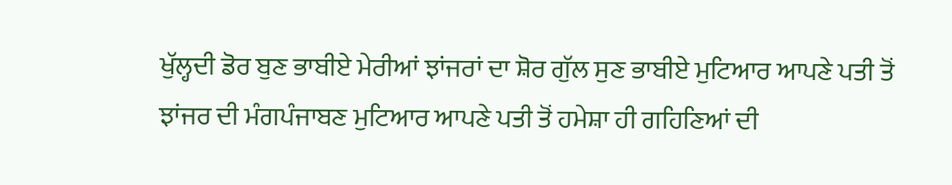ਖੁੱਲ੍ਹਦੀ ਡੋਰ ਬੁਣ ਭਾਬੀਏ ਮੇਰੀਆਂ ਝਾਂਜਰਾਂ ਦਾ ਸ਼ੋਰ ਗੁੱਲ ਸੁਣ ਭਾਬੀਏ ਮੁਟਿਆਰ ਆਪਣੇ ਪਤੀ ਤੋਂ ਝਾਂਜਰ ਦੀ ਮੰਗਪੰਜਾਬਣ ਮੁਟਿਆਰ ਆਪਣੇ ਪਤੀ ਤੋਂ ਹਮੇਸ਼ਾ ਹੀ ਗਹਿਣਿਆਂ ਦੀ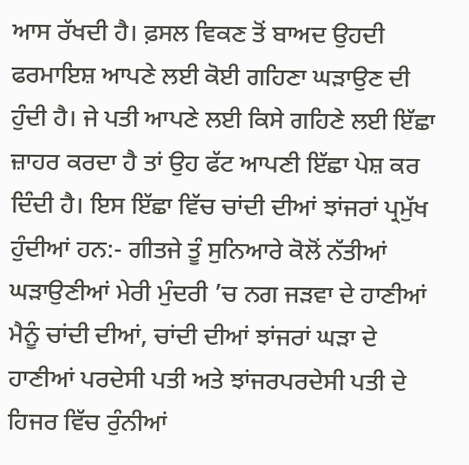ਆਸ ਰੱਖਦੀ ਹੈ। ਫ਼ਸਲ ਵਿਕਣ ਤੋਂ ਬਾਅਦ ਉਹਦੀ ਫਰਮਾਇਸ਼ ਆਪਣੇ ਲਈ ਕੋਈ ਗਹਿਣਾ ਘੜਾਉਣ ਦੀ ਹੁੰਦੀ ਹੈ। ਜੇ ਪਤੀ ਆਪਣੇ ਲਈ ਕਿਸੇ ਗਹਿਣੇ ਲਈ ਇੱਛਾ ਜ਼ਾਹਰ ਕਰਦਾ ਹੈ ਤਾਂ ਉਹ ਫੱਟ ਆਪਣੀ ਇੱਛਾ ਪੇਸ਼ ਕਰ ਦਿੰਦੀ ਹੈ। ਇਸ ਇੱਛਾ ਵਿੱਚ ਚਾਂਦੀ ਦੀਆਂ ਝਾਂਜਰਾਂ ਪ੍ਰਮੁੱਖ ਹੁੰਦੀਆਂ ਹਨ:- ਗੀਤਜੇ ਤੂੰ ਸੁਨਿਆਰੇ ਕੋਲੋਂ ਨੱਤੀਆਂ ਘੜਾਉਣੀਆਂ ਮੇਰੀ ਮੁੰਦਰੀ ’ਚ ਨਗ ਜੜਵਾ ਦੇ ਹਾਣੀਆਂ ਮੈਨੂੰ ਚਾਂਦੀ ਦੀਆਂ, ਚਾਂਦੀ ਦੀਆਂ ਝਾਂਜਰਾਂ ਘੜਾ ਦੇ ਹਾਣੀਆਂ ਪਰਦੇਸੀ ਪਤੀ ਅਤੇ ਝਾਂਜਰਪਰਦੇਸੀ ਪਤੀ ਦੇ ਹਿਜਰ ਵਿੱਚ ਰੁੰਨੀਆਂ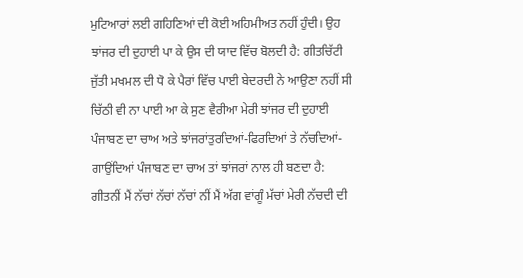ਮੁਟਿਆਰਾਂ ਲਈ ਗਹਿਣਿਆਂ ਦੀ ਕੋਈ ਅਹਿਮੀਅਤ ਨਹੀਂ ਹੁੰਦੀ। ਉਹ ਝਾਂਜਰ ਦੀ ਦੁਹਾਈ ਪਾ ਕੇ ਉਸ ਦੀ ਯਾਦ ਵਿੱਚ ਬੋਲਦੀ ਹੈ: ਗੀਤਚਿੱਟੀ ਜੁੱਤੀ ਮਖਮਲ ਦੀ ਧੋ ਕੇ ਪੈਰਾਂ ਵਿੱਚ ਪਾਈ ਬੇਦਰਦੀ ਨੇ ਆਉਣਾ ਨਹੀਂ ਸੀ ਚਿੱਠੀ ਵੀ ਨਾ ਪਾਈ ਆ ਕੇ ਸੁਣ ਵੈਰੀਆ ਮੇਰੀ ਝਾਂਜਰ ਦੀ ਦੁਹਾਈ ਪੰਜਾਬਣ ਦਾ ਚਾਅ ਅਤੇ ਝਾਂਜਰਾਂਤੁਰਦਿਆਂ-ਫਿਰਦਿਆਂ ਤੇ ਨੱਚਦਿਆਂ-ਗਾਉਂਦਿਆਂ ਪੰਜਾਬਣ ਦਾ ਚਾਅ ਤਾਂ ਝਾਂਜਰਾਂ ਨਾਲ ਹੀ ਬਣਦਾ ਹੈ: ਗੀਤਨੀਂ ਮੈਂ ਨੱਚਾਂ ਨੱਚਾਂ ਨੱਚਾਂ ਨੀਂ ਮੈਂ ਅੱਗ ਵਾਂਗੂੰ ਮੱਚਾਂ ਮੇਰੀ ਨੱਚਦੀ ਦੀ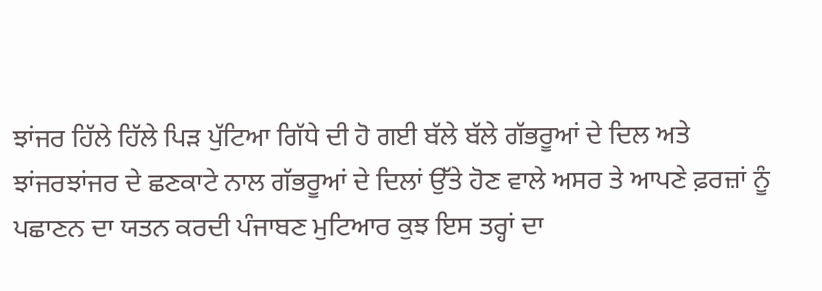ਝਾਂਜਰ ਹਿੱਲੇ ਹਿੱਲੇ ਪਿੜ ਪੁੱਟਿਆ ਗਿੱਧੇ ਦੀ ਹੋ ਗਈ ਬੱਲੇ ਬੱਲੇ ਗੱਭਰੂਆਂ ਦੇ ਦਿਲ ਅਤੇ ਝਾਂਜਰਝਾਂਜਰ ਦੇ ਛਣਕਾਟੇ ਨਾਲ ਗੱਭਰੂਆਂ ਦੇ ਦਿਲਾਂ ਉੱਤੇ ਹੋਣ ਵਾਲੇ ਅਸਰ ਤੇ ਆਪਣੇ ਫ਼ਰਜ਼ਾਂ ਨੂੰ ਪਛਾਣਨ ਦਾ ਯਤਨ ਕਰਦੀ ਪੰਜਾਬਣ ਮੁਟਿਆਰ ਕੁਝ ਇਸ ਤਰ੍ਹਾਂ ਦਾ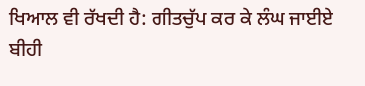ਖਿਆਲ ਵੀ ਰੱਖਦੀ ਹੈ: ਗੀਤਚੁੱਪ ਕਰ ਕੇ ਲੰਘ ਜਾਈਏ ਬੀਹੀ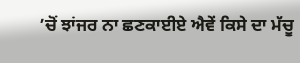’ਚੋਂ ਝਾਂਜਰ ਨਾ ਛਣਕਾਈਏ ਐਵੇਂ ਕਿਸੇ ਦਾ ਮੱਚੂ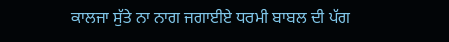ਕਾਲਜਾ ਸੁੱਤੇ ਨਾ ਨਾਗ ਜਗਾਈਏ ਧਰਮੀ ਬਾਬਲ ਦੀ ਪੱਗ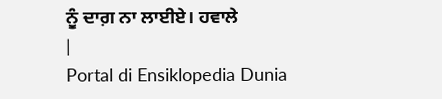ਨੂੰ ਦਾਗ਼ ਨਾ ਲਾਈਏ। ਹਵਾਲੇ
|
Portal di Ensiklopedia Dunia